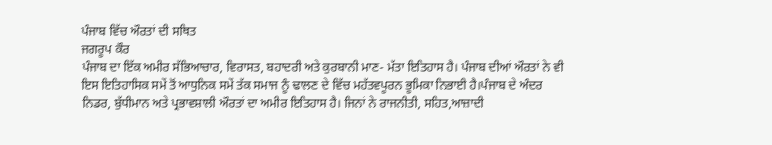ਪੰਜਾਬ ਵਿੱਚ ਔਰਤਾਂ ਦੀ ਸਥਿਤ
ਜਗਰੂਪ ਕੌਰ
ਪੰਜਾਬ ਦਾ ਇੱਕ ਅਮੀਰ ਸੱਭਿਆਚਾਰ, ਵਿਰਾਸਤ, ਬਹਾਦਰੀ ਅਤੇ ਕੁਰਬਾਨੀ ਮਾਣ- ਮੱਤਾ ਇਤਿਹਾਸ ਹੈ। ਪੰਜਾਬ ਦੀਆਂ ਔਰਤਾਂ ਨੇ ਵੀ ਇਸ ਇਤਿਹਾਸਿਕ ਸਮੇਂ ਤੋਂ ਆਧੁਨਿਕ ਸਮੇਂ ਤੱਕ ਸਮਾਜ ਨੂੰ ਢਾਲਣ ਦੇ ਵਿੱਚ ਮਹੱਤਵਪੂਰਨ ਭੂਮਿਕਾ ਨਿਭਾਈ ਹੈ।ਪੰਜਾਬ ਦੇ ਅੰਦਰ ਨਿਡਰ, ਬੁੱਧੀਮਾਨ ਅਤੇ ਪ੍ਰਭਾਵਸ਼ਾਲੀ ਔਰਤਾਂ ਦਾ ਅਮੀਰ ਇਤਿਹਾਸ ਹੈ। ਜਿਨਾਂ ਨੇ ਰਾਜਨੀਤੀ, ਸਹਿਤ,ਆਜ਼ਾਦੀ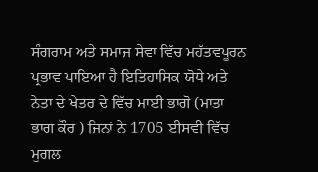ਸੰਗਰਾਮ ਅਤੇ ਸਮਾਜ ਸੇਵਾ ਵਿੱਚ ਮਹੱਤਵਪੂਰਨ ਪ੍ਰਭਾਵ ਪਾਇਆ ਹੈ ਇਤਿਹਾਸਿਕ ਯੋਧੇ ਅਤੇ ਨੇਤਾ ਦੇ ਖੇਤਰ ਦੇ ਵਿੱਚ ਮਾਈ ਭਾਗੋ (ਮਾਤਾ ਭਾਗ ਕੌਰ ) ਜਿਨਾਂ ਨੇ 1705 ਈਸਵੀ ਵਿੱਚ ਮੁਗਲ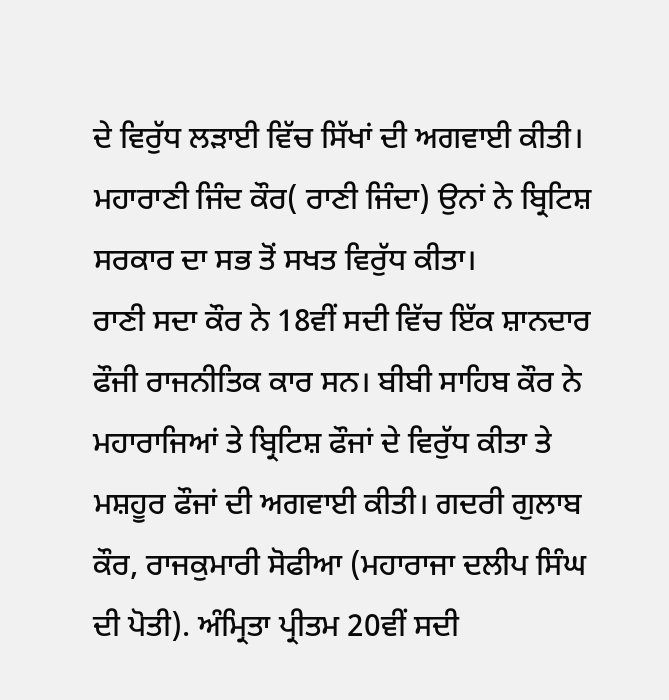ਦੇ ਵਿਰੁੱਧ ਲੜਾਈ ਵਿੱਚ ਸਿੱਖਾਂ ਦੀ ਅਗਵਾਈ ਕੀਤੀ। ਮਹਾਰਾਣੀ ਜਿੰਦ ਕੌਰ( ਰਾਣੀ ਜਿੰਦਾ) ਉਨਾਂ ਨੇ ਬ੍ਰਿਟਿਸ਼ ਸਰਕਾਰ ਦਾ ਸਭ ਤੋਂ ਸਖਤ ਵਿਰੁੱਧ ਕੀਤਾ।
ਰਾਣੀ ਸਦਾ ਕੌਰ ਨੇ 18ਵੀਂ ਸਦੀ ਵਿੱਚ ਇੱਕ ਸ਼ਾਨਦਾਰ ਫੌਜੀ ਰਾਜਨੀਤਿਕ ਕਾਰ ਸਨ। ਬੀਬੀ ਸਾਹਿਬ ਕੌਰ ਨੇ ਮਹਾਰਾਜਿਆਂ ਤੇ ਬ੍ਰਿਟਿਸ਼ ਫੌਜਾਂ ਦੇ ਵਿਰੁੱਧ ਕੀਤਾ ਤੇ ਮਸ਼ਹੂਰ ਫੌਜਾਂ ਦੀ ਅਗਵਾਈ ਕੀਤੀ। ਗਦਰੀ ਗੁਲਾਬ ਕੌਰ, ਰਾਜਕੁਮਾਰੀ ਸੋਫੀਆ (ਮਹਾਰਾਜਾ ਦਲੀਪ ਸਿੰਘ ਦੀ ਪੋਤੀ). ਅੰਮ੍ਰਿਤਾ ਪ੍ਰੀਤਮ 20ਵੀਂ ਸਦੀ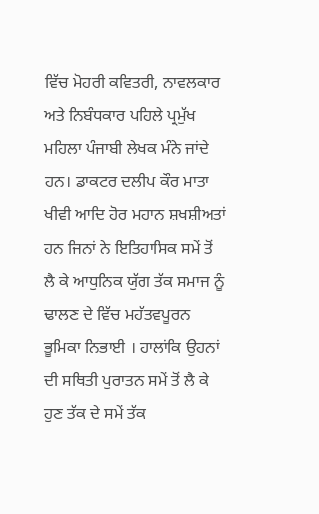ਵਿੱਚ ਮੋਹਰੀ ਕਵਿਤਰੀ, ਨਾਵਲਕਾਰ ਅਤੇ ਨਿਬੰਧਕਾਰ ਪਹਿਲੇ ਪ੍ਰਮੁੱਖ ਮਹਿਲਾ ਪੰਜਾਬੀ ਲੇਖਕ ਮੰਨੇ ਜਾਂਦੇ ਹਨ। ਡਾਕਟਰ ਦਲੀਪ ਕੌਰ ਮਾਤਾ ਖੀਵੀ ਆਦਿ ਹੋਰ ਮਹਾਨ ਸ਼ਖਸ਼ੀਅਤਾਂ ਹਨ ਜਿਨਾਂ ਨੇ ਇਤਿਹਾਸਿਕ ਸਮੇਂ ਤੋਂ ਲੈ ਕੇ ਆਧੁਨਿਕ ਯੁੱਗ ਤੱਕ ਸਮਾਜ ਨੂੰ ਢਾਲਣ ਦੇ ਵਿੱਚ ਮਹੱਤਵਪੂਰਨ ਭੂਮਿਕਾ ਨਿਭਾਈ । ਹਾਲਾਂਕਿ ਉਹਨਾਂ ਦੀ ਸਥਿਤੀ ਪੁਰਾਤਨ ਸਮੇਂ ਤੋਂ ਲੈ ਕੇ ਹੁਣ ਤੱਕ ਦੇ ਸਮੇਂ ਤੱਕ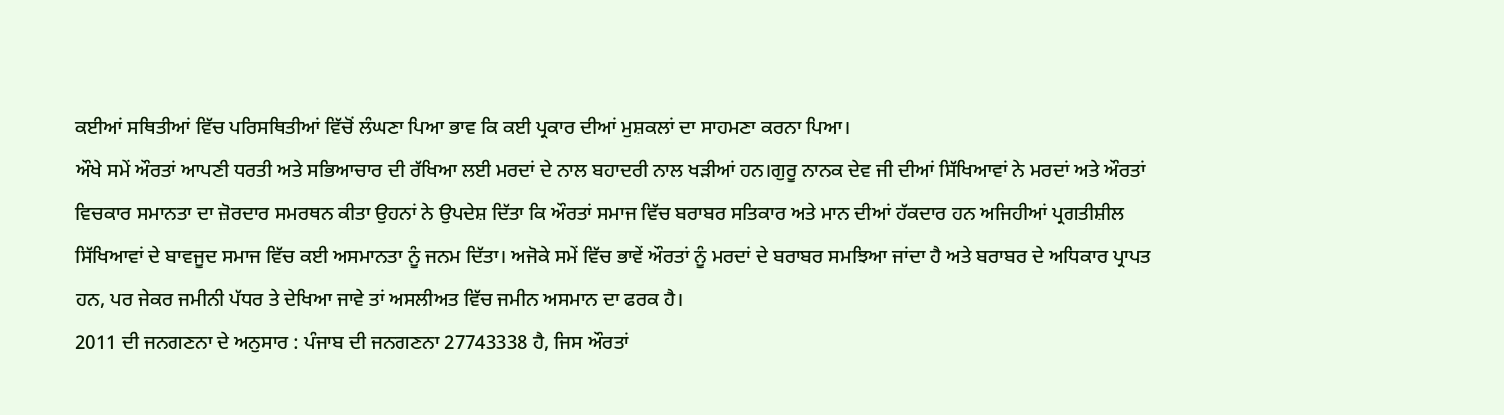ਕਈਆਂ ਸਥਿਤੀਆਂ ਵਿੱਚ ਪਰਿਸਥਿਤੀਆਂ ਵਿੱਚੋਂ ਲੰਘਣਾ ਪਿਆ ਭਾਵ ਕਿ ਕਈ ਪ੍ਰਕਾਰ ਦੀਆਂ ਮੁਸ਼ਕਲਾਂ ਦਾ ਸਾਹਮਣਾ ਕਰਨਾ ਪਿਆ।
ਔਖੇ ਸਮੇਂ ਔਰਤਾਂ ਆਪਣੀ ਧਰਤੀ ਅਤੇ ਸਭਿਆਚਾਰ ਦੀ ਰੱਖਿਆ ਲਈ ਮਰਦਾਂ ਦੇ ਨਾਲ ਬਹਾਦਰੀ ਨਾਲ ਖੜੀਆਂ ਹਨ।ਗੁਰੂ ਨਾਨਕ ਦੇਵ ਜੀ ਦੀਆਂ ਸਿੱਖਿਆਵਾਂ ਨੇ ਮਰਦਾਂ ਅਤੇ ਔਰਤਾਂ ਵਿਚਕਾਰ ਸਮਾਨਤਾ ਦਾ ਜ਼ੋਰਦਾਰ ਸਮਰਥਨ ਕੀਤਾ ਉਹਨਾਂ ਨੇ ਉਪਦੇਸ਼ ਦਿੱਤਾ ਕਿ ਔਰਤਾਂ ਸਮਾਜ ਵਿੱਚ ਬਰਾਬਰ ਸਤਿਕਾਰ ਅਤੇ ਮਾਨ ਦੀਆਂ ਹੱਕਦਾਰ ਹਨ ਅਜਿਹੀਆਂ ਪ੍ਰਗਤੀਸ਼ੀਲ ਸਿੱਖਿਆਵਾਂ ਦੇ ਬਾਵਜੂਦ ਸਮਾਜ ਵਿੱਚ ਕਈ ਅਸਮਾਨਤਾ ਨੂੰ ਜਨਮ ਦਿੱਤਾ। ਅਜੋਕੇ ਸਮੇਂ ਵਿੱਚ ਭਾਵੇਂ ਔਰਤਾਂ ਨੂੰ ਮਰਦਾਂ ਦੇ ਬਰਾਬਰ ਸਮਝਿਆ ਜਾਂਦਾ ਹੈ ਅਤੇ ਬਰਾਬਰ ਦੇ ਅਧਿਕਾਰ ਪ੍ਰਾਪਤ ਹਨ, ਪਰ ਜੇਕਰ ਜਮੀਨੀ ਪੱਧਰ ਤੇ ਦੇਖਿਆ ਜਾਵੇ ਤਾਂ ਅਸਲੀਅਤ ਵਿੱਚ ਜਮੀਨ ਅਸਮਾਨ ਦਾ ਫਰਕ ਹੈ।
2011 ਦੀ ਜਨਗਣਨਾ ਦੇ ਅਨੁਸਾਰ : ਪੰਜਾਬ ਦੀ ਜਨਗਣਨਾ 27743338 ਹੈ, ਜਿਸ ਔਰਤਾਂ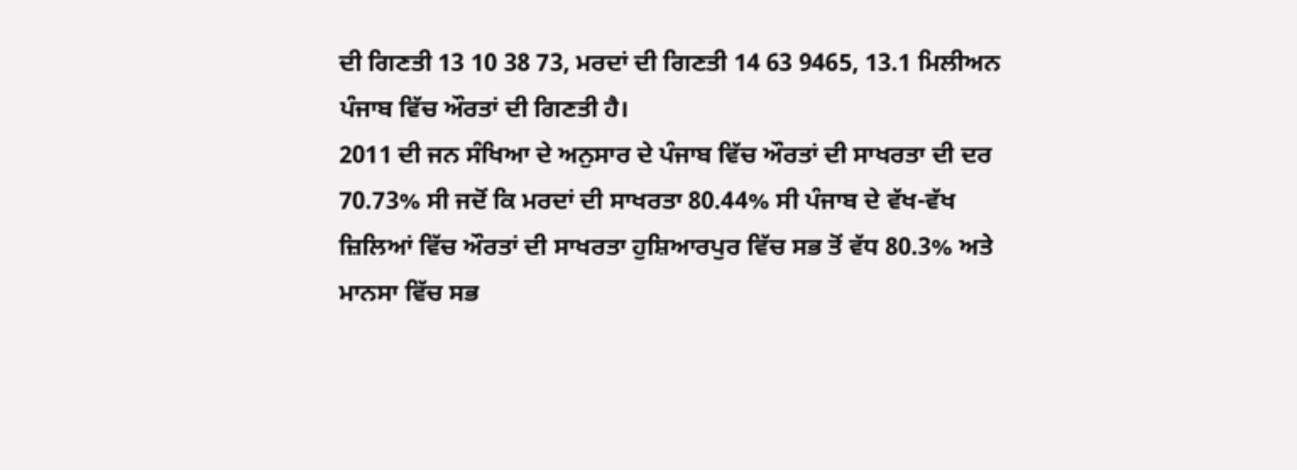ਦੀ ਗਿਣਤੀ 13 10 38 73, ਮਰਦਾਂ ਦੀ ਗਿਣਤੀ 14 63 9465, 13.1 ਮਿਲੀਅਨ ਪੰਜਾਬ ਵਿੱਚ ਔਰਤਾਂ ਦੀ ਗਿਣਤੀ ਹੈ।
2011 ਦੀ ਜਨ ਸੰਖਿਆ ਦੇ ਅਨੁਸਾਰ ਦੇ ਪੰਜਾਬ ਵਿੱਚ ਔਰਤਾਂ ਦੀ ਸਾਖਰਤਾ ਦੀ ਦਰ 70.73% ਸੀ ਜਦੋਂ ਕਿ ਮਰਦਾਂ ਦੀ ਸਾਖਰਤਾ 80.44% ਸੀ ਪੰਜਾਬ ਦੇ ਵੱਖ-ਵੱਖ ਜ਼ਿਲਿਆਂ ਵਿੱਚ ਔਰਤਾਂ ਦੀ ਸਾਖਰਤਾ ਹੁਸ਼ਿਆਰਪੁਰ ਵਿੱਚ ਸਭ ਤੋਂ ਵੱਧ 80.3% ਅਤੇ ਮਾਨਸਾ ਵਿੱਚ ਸਭ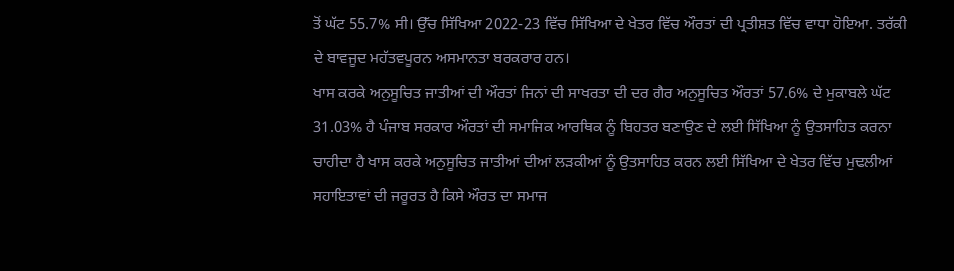ਤੋਂ ਘੱਟ 55.7% ਸੀ। ਉੱਚ ਸਿੱਖਿਆ 2022-23 ਵਿੱਚ ਸਿੱਖਿਆ ਦੇ ਖੇਤਰ ਵਿੱਚ ਔਰਤਾਂ ਦੀ ਪ੍ਰਤੀਸ਼ਤ ਵਿੱਚ ਵਾਧਾ ਹੋਇਆ. ਤਰੱਕੀ ਦੇ ਬਾਵਜੂਦ ਮਹੱਤਵਪੂਰਨ ਅਸਮਾਨਤਾ ਬਰਕਰਾਰ ਹਨ।
ਖਾਸ ਕਰਕੇ ਅਨੁਸੂਚਿਤ ਜਾਤੀਆਂ ਦੀ ਔਰਤਾਂ ਜਿਨਾਂ ਦੀ ਸਾਖਰਤਾ ਦੀ ਦਰ ਗੈਰ ਅਨੁਸੂਚਿਤ ਔਰਤਾਂ 57.6% ਦੇ ਮੁਕਾਬਲੇ ਘੱਟ 31.03% ਹੈ ਪੰਜਾਬ ਸਰਕਾਰ ਔਰਤਾਂ ਦੀ ਸਮਾਜਿਕ ਆਰਥਿਕ ਨੂੰ ਬਿਹਤਰ ਬਣਾਉਣ ਦੇ ਲਈ ਸਿੱਖਿਆ ਨੂੰ ਉਤਸਾਹਿਤ ਕਰਨਾ ਚਾਹੀਦਾ ਹੈ ਖਾਸ ਕਰਕੇ ਅਨੁਸੂਚਿਤ ਜਾਤੀਆਂ ਦੀਆਂ ਲੜਕੀਆਂ ਨੂੰ ਉਤਸਾਹਿਤ ਕਰਨ ਲਈ ਸਿੱਖਿਆ ਦੇ ਖੇਤਰ ਵਿੱਚ ਮੁਢਲੀਆਂ ਸਹਾਇਤਾਵਾਂ ਦੀ ਜਰੂਰਤ ਹੈ ਕਿਸੇ ਔਰਤ ਦਾ ਸਮਾਜ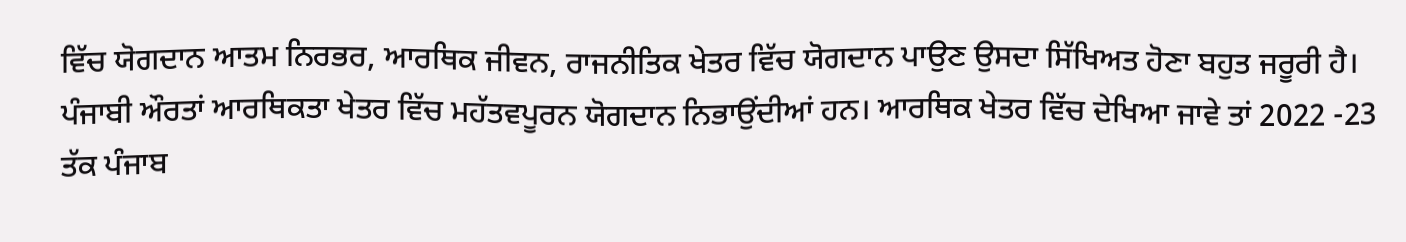ਵਿੱਚ ਯੋਗਦਾਨ ਆਤਮ ਨਿਰਭਰ, ਆਰਥਿਕ ਜੀਵਨ, ਰਾਜਨੀਤਿਕ ਖੇਤਰ ਵਿੱਚ ਯੋਗਦਾਨ ਪਾਉਣ ਉਸਦਾ ਸਿੱਖਿਅਤ ਹੋਣਾ ਬਹੁਤ ਜਰੂਰੀ ਹੈ।
ਪੰਜਾਬੀ ਔਰਤਾਂ ਆਰਥਿਕਤਾ ਖੇਤਰ ਵਿੱਚ ਮਹੱਤਵਪੂਰਨ ਯੋਗਦਾਨ ਨਿਭਾਉਂਦੀਆਂ ਹਨ। ਆਰਥਿਕ ਖੇਤਰ ਵਿੱਚ ਦੇਖਿਆ ਜਾਵੇ ਤਾਂ 2022 -23 ਤੱਕ ਪੰਜਾਬ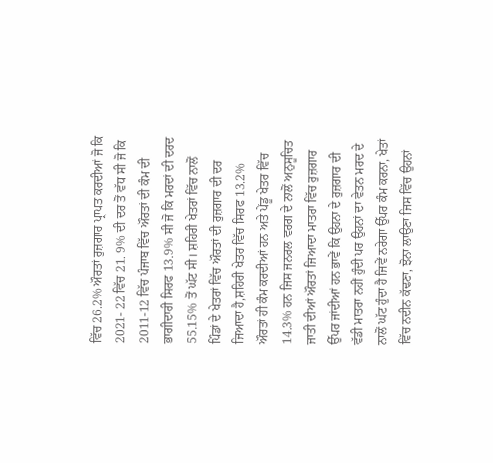ਵਿੱਚ 26.2% ਔਰਤਾਂ ਰੁਜ਼ਗਾਰ ਪ੍ਰਾਪਤ ਕਰਦੀਆਂ ਜੋ ਕਿ 2021- 22 ਵਿੱਚ 21. 9% ਦੀ ਦਰ ਤੋਂ ਵੱਧ ਸੀ ਜੋ ਕਿ 2011-12 ਵਿੱਚ ਪੰਜਾਬ ਵਿੱਚ ਔਰਤਾਂ ਦੀ ਕੰਮ ਦੀ ਭਾਗੀਦਾਰੀ ਸਿਰਫ 13.9% ਸੀ ਜੋ ਕਿ ਮਰਦਾਂ ਦੀ ਦਰਦ 55.15% ਤੋਂ ਘੱਟ ਸੀ। ਸ਼ਹਿਰੀ ਖੇਤਰਾਂ ਵਿੱਚ ਨਾਲੋਂ ਪਿੰਡਾਂ ਦੇ ਖੇਤਰਾਂ ਵਿੱਚ ਔਰਤਾਂ ਦੀ ਰੁਜ਼ਗਾਰ ਦੀ ਦਰ ਜਿਆਦਾ ਹੈ,ਸ਼ਹਿਰੀ ਖੇਤਰ ਵਿੱਚ ਸਿਰਫ 13.2% ਔਰਤਾਂ ਹੀ ਕੰਮ ਕਰਦੀਆਂ ਹਨ ਅਤੇ ਪੇਂਡੂ ਖੇਤਰ ਵਿੱਚ 14.3% ਹਨ ਜਿਸ ਜਨਰਲ ਵਰਗ ਦੇ ਨਾਲੋਂ ਅਨੁਸੂਚਿਤ ਜਾਤੀ ਦੀਆਂ ਔਰਤਾਂ ਜਿਆਦਾ ਮਾਤਰਾ ਵਿੱਚ ਰੁਜ਼ਗਾਰ ਉੱਪਰ ਜਾਂਦੀਆਂ ਹਨ ਭਾਵੇਂ ਕਿ ਉਹਨਾ ਦੇ ਰੁਜ਼ਗਾਰ ਦੀ ਵੱਡੀ ਮਾਤਰਾ ਨਹੀਂ ਹੁੰਦੀ ਪਰ ਉਹਨਾਂ ਦਾ ਵੇਤਨ ਮਰਦ ਦੇ ਨਾਲੋਂ ਘੱਟ ਹੁੰਦਾ ਹੈ ਜਿਵੇਂ ਨਰੇਗਾ ਉੱਪਰ ਕੰਮ ਕਰਨਾ, ਖੇਤਾਂ ਵਿੱਚ ਨਦੀਨ ਕੱਢਣਾ, ਝੋਨਾ ਲਾਉਣਾ ਜਿਸ ਵਿੱਚ ਉਹਨਾਂ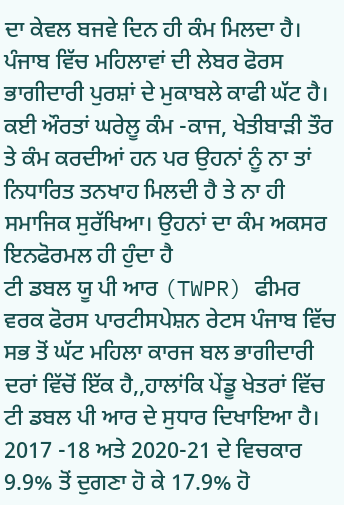ਦਾ ਕੇਵਲ ਬਜਵੇ ਦਿਨ ਹੀ ਕੰਮ ਮਿਲਦਾ ਹੈ। ਪੰਜਾਬ ਵਿੱਚ ਮਹਿਲਾਵਾਂ ਦੀ ਲੇਬਰ ਫੋਰਸ ਭਾਗੀਦਾਰੀ ਪੁਰਸ਼ਾਂ ਦੇ ਮੁਕਾਬਲੇ ਕਾਫੀ ਘੱਟ ਹੈ। ਕਈ ਔਰਤਾਂ ਘਰੇਲੂ ਕੰਮ -ਕਾਜ, ਖੇਤੀਬਾੜੀ ਤੌਰ ਤੇ ਕੰਮ ਕਰਦੀਆਂ ਹਨ ਪਰ ਉਹਨਾਂ ਨੂੰ ਨਾ ਤਾਂ ਨਿਧਾਰਿਤ ਤਨਖਾਹ ਮਿਲਦੀ ਹੈ ਤੇ ਨਾ ਹੀ ਸਮਾਜਿਕ ਸੁਰੱਖਿਆ। ਉਹਨਾਂ ਦਾ ਕੰਮ ਅਕਸਰ ਇਨਫੋਰਮਲ ਹੀ ਹੁੰਦਾ ਹੈ
ਟੀ ਡਬਲ ਯੂ ਪੀ ਆਰ (TWPR) ਫੀਮਰ ਵਰਕ ਫੋਰਸ ਪਾਰਟੀਸਪੇਸ਼ਨ ਰੇਟਸ ਪੰਜਾਬ ਵਿੱਚ ਸਭ ਤੋਂ ਘੱਟ ਮਹਿਲਾ ਕਾਰਜ ਬਲ ਭਾਗੀਦਾਰੀ ਦਰਾਂ ਵਿੱਚੋਂ ਇੱਕ ਹੈ,,ਹਾਲਾਂਕਿ ਪੇਂਡੂ ਖੇਤਰਾਂ ਵਿੱਚ ਟੀ ਡਬਲ ਪੀ ਆਰ ਦੇ ਸੁਧਾਰ ਦਿਖਾਇਆ ਹੈ। 2017 -18 ਅਤੇ 2020-21 ਦੇ ਵਿਚਕਾਰ 9.9% ਤੋਂ ਦੁਗਣਾ ਹੋ ਕੇ 17.9% ਹੋ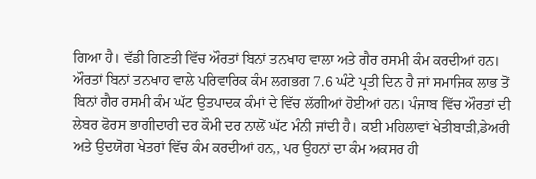ਗਿਆ ਹੈ। ਵੱਡੀ ਗਿਣਤੀ ਵਿੱਚ ਔਰਤਾਂ ਬਿਨਾਂ ਤਨਖਾਹ ਵਾਲਾ ਅਤੇ ਗੈਰ ਰਸਮੀ ਕੰਮ ਕਰਦੀਆਂ ਹਨ। ਔਰਤਾਂ ਬਿਨਾਂ ਤਨਖਾਹ ਵਾਲੇ ਪਰਿਵਾਰਿਕ ਕੰਮ ਲਗਭਗ 7.6 ਘੰਟੇ ਪ੍ਰਤੀ ਦਿਨ ਹੈ ਜਾਂ ਸਮਾਜਿਕ ਲਾਭ ਤੋਂ ਬਿਨਾਂ ਗੈਰ ਰਸਮੀ ਕੰਮ ਘੱਟ ਉਤਪਾਦਕ ਕੰਮਾਂ ਦੇ ਵਿੱਚ ਲੱਗੀਆਂ ਹੋਈਆਂ ਹਨ। ਪੰਜਾਬ ਵਿੱਚ ਔਰਤਾਂ ਦੀ ਲੇਬਰ ਫੋਰਸ ਭਾਗੀਦਾਰੀ ਦਰ ਕੌਮੀ ਦਰ ਨਾਲੋਂ ਘੱਟ ਮੰਨੀ ਜਾਂਦੀ ਹੈ। ਕਈ ਮਹਿਲਾਵਾਂ ਖੇਤੀਬਾੜੀ,ਡੇਅਰੀ ਅਤੇ ਉਦਯੋਗ ਖੇਤਰਾਂ ਵਿੱਚ ਕੰਮ ਕਰਦੀਆਂ ਹਨ,, ਪਰ ਉਹਨਾਂ ਦਾ ਕੰਮ ਅਕਸਰ ਹੀ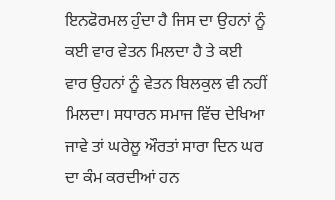ਇਨਫੋਰਮਲ ਹੁੰਦਾ ਹੈ ਜਿਸ ਦਾ ਉਹਨਾਂ ਨੂੰ ਕਈ ਵਾਰ ਵੇਤਨ ਮਿਲਦਾ ਹੈ ਤੇ ਕਈ ਵਾਰ ਉਹਨਾਂ ਨੂੰ ਵੇਤਨ ਬਿਲਕੁਲ ਵੀ ਨਹੀਂ ਮਿਲਦਾ। ਸਧਾਰਨ ਸਮਾਜ ਵਿੱਚ ਦੇਖਿਆ ਜਾਵੇ ਤਾਂ ਘਰੇਲੂ ਔਰਤਾਂ ਸਾਰਾ ਦਿਨ ਘਰ ਦਾ ਕੰਮ ਕਰਦੀਆਂ ਹਨ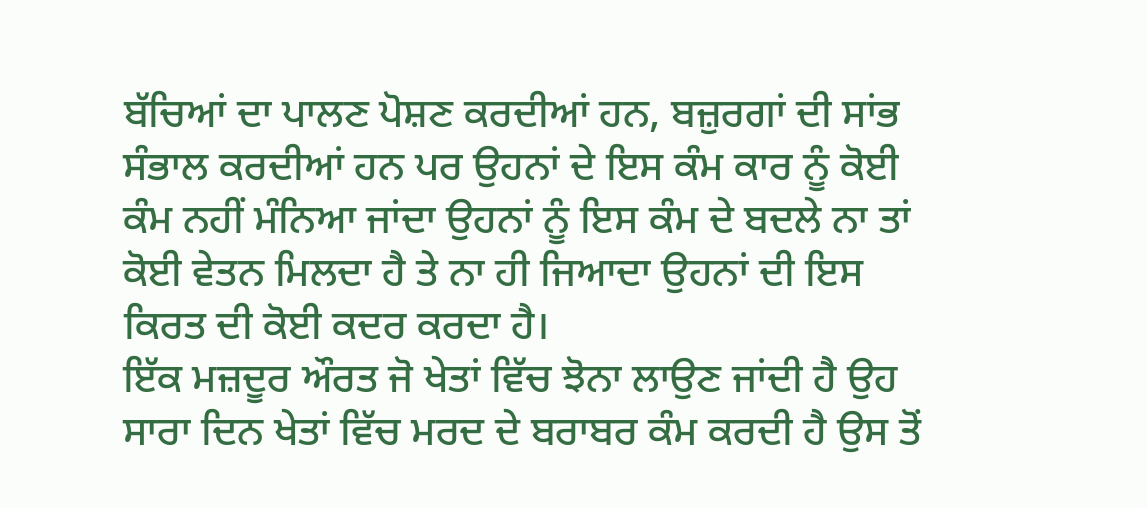ਬੱਚਿਆਂ ਦਾ ਪਾਲਣ ਪੋਸ਼ਣ ਕਰਦੀਆਂ ਹਨ, ਬਜ਼ੁਰਗਾਂ ਦੀ ਸਾਂਭ ਸੰਭਾਲ ਕਰਦੀਆਂ ਹਨ ਪਰ ਉਹਨਾਂ ਦੇ ਇਸ ਕੰਮ ਕਾਰ ਨੂੰ ਕੋਈ ਕੰਮ ਨਹੀਂ ਮੰਨਿਆ ਜਾਂਦਾ ਉਹਨਾਂ ਨੂੰ ਇਸ ਕੰਮ ਦੇ ਬਦਲੇ ਨਾ ਤਾਂ ਕੋਈ ਵੇਤਨ ਮਿਲਦਾ ਹੈ ਤੇ ਨਾ ਹੀ ਜਿਆਦਾ ਉਹਨਾਂ ਦੀ ਇਸ ਕਿਰਤ ਦੀ ਕੋਈ ਕਦਰ ਕਰਦਾ ਹੈ।
ਇੱਕ ਮਜ਼ਦੂਰ ਔਰਤ ਜੋ ਖੇਤਾਂ ਵਿੱਚ ਝੋਨਾ ਲਾਉਣ ਜਾਂਦੀ ਹੈ ਉਹ ਸਾਰਾ ਦਿਨ ਖੇਤਾਂ ਵਿੱਚ ਮਰਦ ਦੇ ਬਰਾਬਰ ਕੰਮ ਕਰਦੀ ਹੈ ਉਸ ਤੋਂ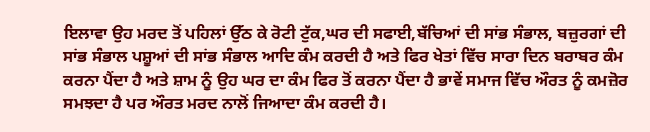ਇਲਾਵਾ ਉਹ ਮਰਦ ਤੋਂ ਪਹਿਲਾਂ ਉੱਠ ਕੇ ਰੋਟੀ ਟੁੱਕ,ਘਰ ਦੀ ਸਫਾਈ,ਬੱਚਿਆਂ ਦੀ ਸਾਂਭ ਸੰਭਾਲ, ਬਜ਼ੁਰਗਾਂ ਦੀ ਸਾਂਭ ਸੰਭਾਲ ਪਸ਼ੂਆਂ ਦੀ ਸਾਂਭ ਸੰਭਾਲ ਆਦਿ ਕੰਮ ਕਰਦੀ ਹੈ ਅਤੇ ਫਿਰ ਖੇਤਾਂ ਵਿੱਚ ਸਾਰਾ ਦਿਨ ਬਰਾਬਰ ਕੰਮ ਕਰਨਾ ਪੈਂਦਾ ਹੈ ਅਤੇ ਸ਼ਾਮ ਨੂੰ ਉਹ ਘਰ ਦਾ ਕੰਮ ਫਿਰ ਤੋਂ ਕਰਨਾ ਪੈਂਦਾ ਹੈ ਭਾਵੇਂ ਸਮਾਜ ਵਿੱਚ ਔਰਤ ਨੂੰ ਕਮਜ਼ੋਰ ਸਮਝਦਾ ਹੈ ਪਰ ਔਰਤ ਮਰਦ ਨਾਲੋਂ ਜਿਆਦਾ ਕੰਮ ਕਰਦੀ ਹੈ।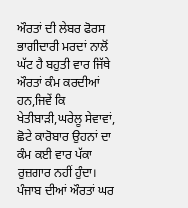ਔਰਤਾਂ ਦੀ ਲੇਬਰ ਫੋਰਸ ਭਾਗੀਦਾਰੀ ਮਰਦਾਂ ਨਾਲੋਂ ਘੱਟ ਹੈ ਬਹੁਤੀ ਵਾਰ ਜਿੱਥੇ ਔਰਤਾਂ ਕੰਮ ਕਰਦੀਆਂ ਹਨ,ਜਿਵੇਂ ਕਿ ਖੇਤੀਬਾੜੀ,ਘਰੇਲੂ ਸੇਵਾਵਾਂ, ਛੋਟੇ ਕਾਰੋਬਾਰ ਉਹਨਾਂ ਦਾ ਕੰਮ ਕਈ ਵਾਰ ਪੱਕਾ ਰੁਜ਼ਗਾਰ ਨਹੀਂ ਹੁੰਦਾ। ਪੰਜਾਬ ਦੀਆਂ ਔਰਤਾਂ ਘਰ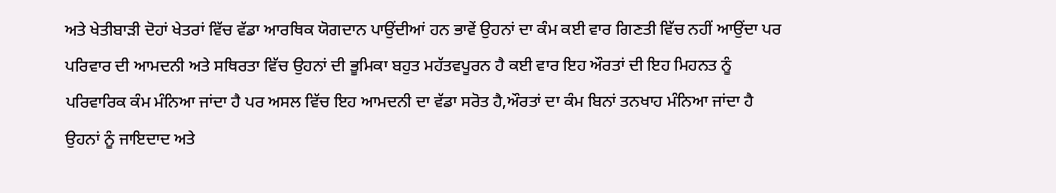ਅਤੇ ਖੇਤੀਬਾੜੀ ਦੋਹਾਂ ਖੇਤਰਾਂ ਵਿੱਚ ਵੱਡਾ ਆਰਥਿਕ ਯੋਗਦਾਨ ਪਾਉਂਦੀਆਂ ਹਨ ਭਾਵੇਂ ਉਹਨਾਂ ਦਾ ਕੰਮ ਕਈ ਵਾਰ ਗਿਣਤੀ ਵਿੱਚ ਨਹੀਂ ਆਉਂਦਾ ਪਰ ਪਰਿਵਾਰ ਦੀ ਆਮਦਨੀ ਅਤੇ ਸਥਿਰਤਾ ਵਿੱਚ ਉਹਨਾਂ ਦੀ ਭੂਮਿਕਾ ਬਹੁਤ ਮਹੱਤਵਪੂਰਨ ਹੈ ਕਈ ਵਾਰ ਇਹ ਔਰਤਾਂ ਦੀ ਇਹ ਮਿਹਨਤ ਨੂੰ ਪਰਿਵਾਰਿਕ ਕੰਮ ਮੰਨਿਆ ਜਾਂਦਾ ਹੈ ਪਰ ਅਸਲ ਵਿੱਚ ਇਹ ਆਮਦਨੀ ਦਾ ਵੱਡਾ ਸਰੋਤ ਹੈ,ਔਰਤਾਂ ਦਾ ਕੰਮ ਬਿਨਾਂ ਤਨਖਾਹ ਮੰਨਿਆ ਜਾਂਦਾ ਹੈ ਉਹਨਾਂ ਨੂੰ ਜਾਇਦਾਦ ਅਤੇ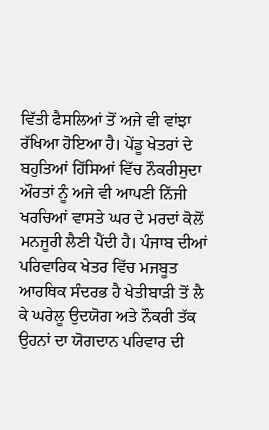ਵਿੱਤੀ ਫੈਸਲਿਆਂ ਤੋਂ ਅਜੇ ਵੀ ਵਾਂਝਾ ਰੱਖਿਆ ਹੋਇਆ ਹੈ। ਪੇਂਡੂ ਖੇਤਰਾਂ ਦੇ ਬਹੁਤਿਆਂ ਹਿੱਸਿਆਂ ਵਿੱਚ ਨੌਕਰੀਸੁਦਾ ਔਰਤਾਂ ਨੂੰ ਅਜੇ ਵੀ ਆਪਣੀ ਨਿੱਜੀ ਖਰਚਿਆਂ ਵਾਸਤੇ ਘਰ ਦੇ ਮਰਦਾਂ ਕੋਲੋਂ ਮਨਜੂਰੀ ਲੈਣੀ ਪੈਂਦੀ ਹੈ। ਪੰਜਾਬ ਦੀਆਂ ਪਰਿਵਾਰਿਕ ਖੇਤਰ ਵਿੱਚ ਮਜਬੂਤ ਆਰਥਿਕ ਸੰਦਰਭ ਹੈ ਖੇਤੀਬਾੜੀ ਤੋਂ ਲੈ ਕੇ ਘਰੇਲੂ ਉਦਯੋਗ ਅਤੇ ਨੌਕਰੀ ਤੱਕ ਉਹਨਾਂ ਦਾ ਯੋਗਦਾਨ ਪਰਿਵਾਰ ਦੀ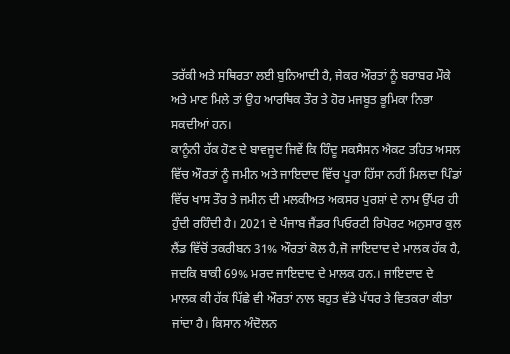ਤਰੱਕੀ ਅਤੇ ਸਥਿਰਤਾ ਲਈ ਬੁਨਿਆਦੀ ਹੈ, ਜੇਕਰ ਔਰਤਾਂ ਨੂੰ ਬਰਾਬਰ ਮੌਕੇ ਅਤੇ ਮਾਣ ਮਿਲੇ ਤਾਂ ਉਹ ਆਰਥਿਕ ਤੌਰ ਤੇ ਹੋਰ ਮਜਬੂਤ ਭੂਮਿਕਾ ਨਿਭਾ ਸਕਦੀਆਂ ਹਨ।
ਕਾਨੂੰਨੀ ਹੱਕ ਹੋਣ ਦੇ ਬਾਵਜੂਦ ਜਿਵੇਂ ਕਿ ਹਿੰਦੂ ਸਕਸੈਸਨ ਐਕਟ ਤਹਿਤ ਅਸਲ ਵਿੱਚ ਔਰਤਾਂ ਨੂੰ ਜਮੀਨ ਅਤੇ ਜਾਇਦਾਦ ਵਿੱਚ ਪੂਰਾ ਹਿੱਸਾ ਨਹੀਂ ਮਿਲਦਾ ਪਿੰਡਾਂ ਵਿੱਚ ਖਾਸ ਤੌਰ ਤੇ ਜਮੀਨ ਦੀ ਮਲਕੀਅਤ ਅਕਸਰ ਪੁਰਸ਼ਾਂ ਦੇ ਨਾਮ ਉੱਪਰ ਹੀ ਹੁੰਦੀ ਰਹਿੰਦੀ ਹੈ। 2021 ਦੇ ਪੰਜਾਬ ਜੈਂਡਰ ਪਿਓਰਟੀ ਰਿਪੋਰਟ ਅਨੁਸਾਰ ਕੁਲ ਲੈਂਡ ਵਿੱਚੋਂ ਤਕਰੀਬਨ 31% ਔਰਤਾਂ ਕੋਲ ਹੈ,ਜੋ ਜਾਇਦਾਦ ਦੇ ਮਾਲਕ ਹੱਕ ਹੈ, ਜਦਕਿ ਬਾਕੀ 69% ਮਰਦ ਜਾਇਦਾਦ ਦੇ ਮਾਲਕ ਹਨ.। ਜਾਇਦਾਦ ਦੇ ਮਾਲਕ ਕੀ ਹੱਕ ਪਿੱਛੇ ਵੀ ਔਰਤਾਂ ਨਾਲ ਬਹੁਤ ਵੱਡੇ ਪੱਧਰ ਤੇ ਵਿਤਕਰਾ ਕੀਤਾ ਜਾਂਦਾ ਹੈ। ਕਿਸਾਨ ਅੰਦੋਲਨ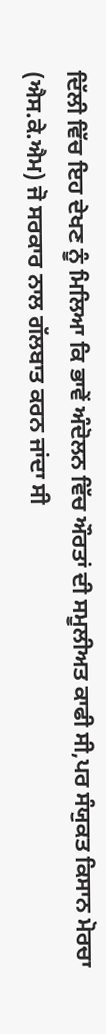ਦਿੱਲੀ ਵਿੱਚ ਇਹ ਦੇਖਣ ਨੂੰ ਮਿਲਿਆ ਕਿ ਭਾਵੇਂ ਅੰਦੋਲਨ ਵਿੱਚ ਔਰਤਾਂ ਦੀ ਸਮੂਲੀਅਤ ਕਾਫੀ ਸੀ,ਪਰ ਸੰਯੁਕਤ ਕਿਸਾਨ ਮੋਰਚਾ (ਐਸ.ਕੇ.ਐਮ) ਜੋ ਸਰਕਾਰ ਨਾਲ ਗੱਲਬਾਤ ਕਰਨ ਜਾਂਦਾ ਸੀ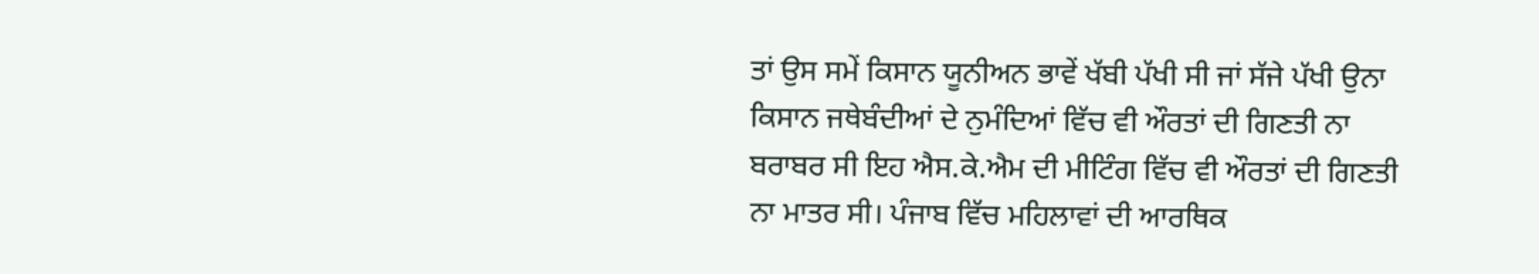ਤਾਂ ਉਸ ਸਮੇਂ ਕਿਸਾਨ ਯੂਨੀਅਨ ਭਾਵੇਂ ਖੱਬੀ ਪੱਖੀ ਸੀ ਜਾਂ ਸੱਜੇ ਪੱਖੀ ਉਨਾ ਕਿਸਾਨ ਜਥੇਬੰਦੀਆਂ ਦੇ ਨੁਮੰਦਿਆਂ ਵਿੱਚ ਵੀ ਔਰਤਾਂ ਦੀ ਗਿਣਤੀ ਨਾ ਬਰਾਬਰ ਸੀ ਇਹ ਐਸ.ਕੇ.ਐਮ ਦੀ ਮੀਟਿੰਗ ਵਿੱਚ ਵੀ ਔਰਤਾਂ ਦੀ ਗਿਣਤੀ ਨਾ ਮਾਤਰ ਸੀ। ਪੰਜਾਬ ਵਿੱਚ ਮਹਿਲਾਵਾਂ ਦੀ ਆਰਥਿਕ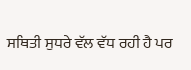ਸਥਿਤੀ ਸੁਧਰੇ ਵੱਲ ਵੱਧ ਰਹੀ ਹੈ ਪਰ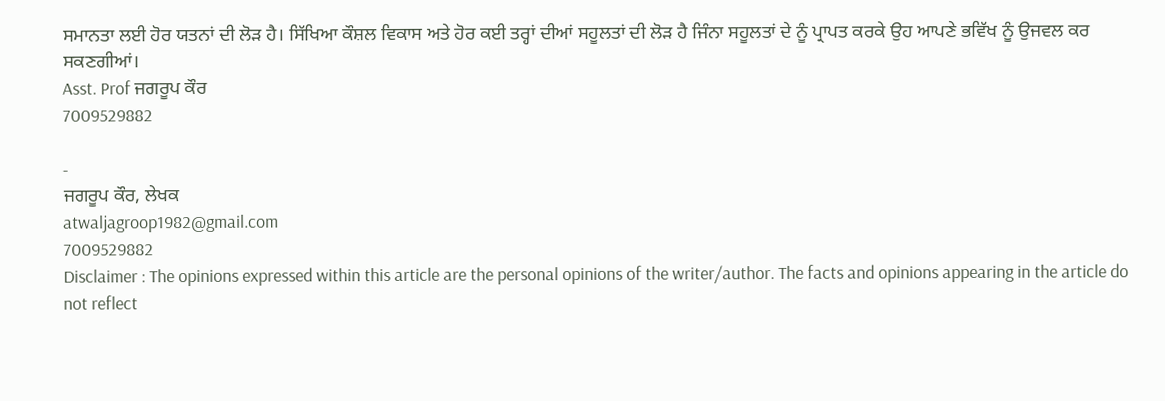ਸਮਾਨਤਾ ਲਈ ਹੋਰ ਯਤਨਾਂ ਦੀ ਲੋੜ ਹੈ। ਸਿੱਖਿਆ ਕੌਸ਼ਲ ਵਿਕਾਸ ਅਤੇ ਹੋਰ ਕਈ ਤਰ੍ਹਾਂ ਦੀਆਂ ਸਹੂਲਤਾਂ ਦੀ ਲੋੜ ਹੈ ਜਿੰਨਾ ਸਹੂਲਤਾਂ ਦੇ ਨੂੰ ਪ੍ਰਾਪਤ ਕਰਕੇ ਉਹ ਆਪਣੇ ਭਵਿੱਖ ਨੂੰ ਉਜਵਲ ਕਰ ਸਕਣਗੀਆਂ।
Asst. Prof ਜਗਰੂਪ ਕੌਰ
7009529882

-
ਜਗਰੂਪ ਕੌਰ, ਲੇਖਕ
atwaljagroop1982@gmail.com
7009529882
Disclaimer : The opinions expressed within this article are the personal opinions of the writer/author. The facts and opinions appearing in the article do not reflect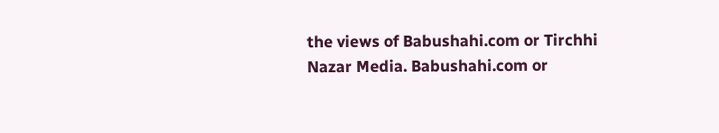the views of Babushahi.com or Tirchhi Nazar Media. Babushahi.com or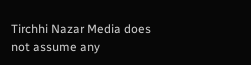Tirchhi Nazar Media does not assume any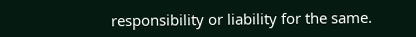responsibility or liability for the same.